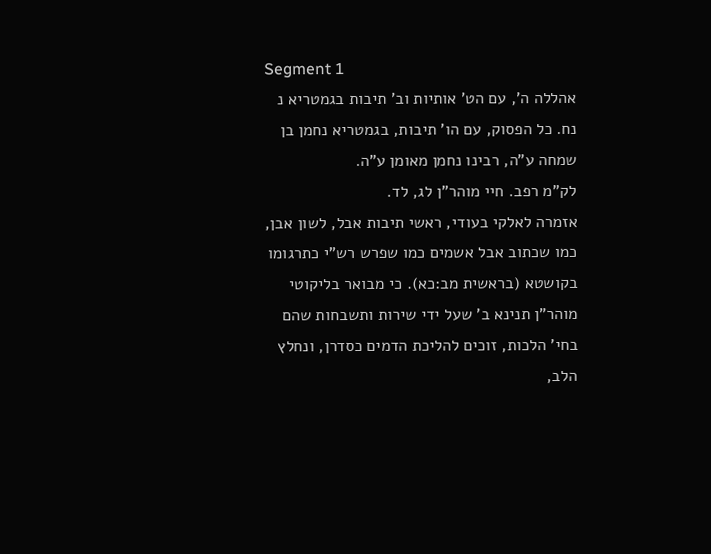Segment 1
אהללה ה', עם הט' אותיות וב' תיבות בגמטריא נ נח. כל הפסוק, עם הו' תיבות, בגמטריא נחמן בן שמחה ע"ה, רבינו נחמן מאומן ע"ה.
לק"מ רפב. חיי מוהר"ן לג, לד.
אזמרה לאלקי בעודי, ראשי תיבות אבל, לשון אבן, כמו שכתוב אבל אשמים כמו שפרש רש"י כתרגומו בקושטא (בראשית מב:כא). כי מבואר בליקוטי מוהר"ן תנינא ב' שעל ידי שירות ותשבחות שהם בחי' הלכות, זוכים להליכת הדמים כסדרן, ונחלץ הלב,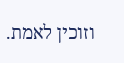וזוכין לאמת.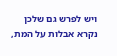ויש לפרש גם שלכן נקרא אבלות על המת,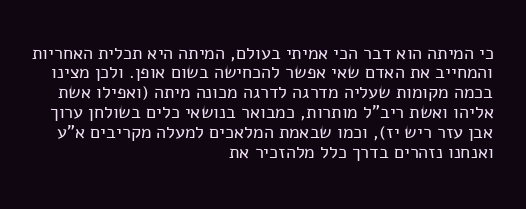כי המיתה הוא דבר הכי אמיתי בעולם, המיתה היא תכלית האחריות והמחייב את האדם שאי אפשר להכחישה בשום אופן. ולכן מצינו בכמה מקומות שעליה מדרגה לדרגה מכונה מיתה (ואפילו אשת אליהו ואשת ריב"ל מותרות, כמבואר בנושאי כלים בשולחן ערוך אבן עזר ריש יז), וכמו שבאמת המלאכים למעלה מקריבים א"ע ואנחנו נזהרים בדרך כלל מלהזכיר את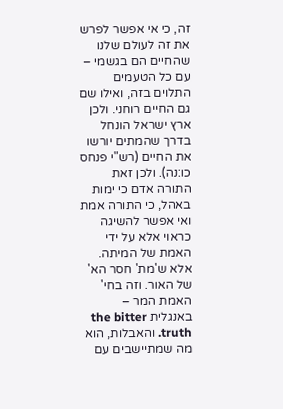זה, כי אי אפשר לפרש את זה לעולם שלנו שהחיים הם בגשמי – עם כל הטעמים התלוים בזה, ואילו שם גם החיים רוחני. ולכן ארץ ישראל הונחל בדרך שהמתים יורשו את החיים (רש"י פנחס כו:נה). ולכן זאת התורה אדם כי ימות באהל, כי התורה אמת ואי אפשר להשיגה כראוי אלא על ידי האמת של המיתה. אלא ש'מת' חסר הא' של האור. וזה בחי' האמת המר – באנגלית the bitter truth. והאבלות, הוא מה שמתיישבים עם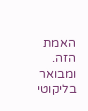האמת הזה. ומבואר בליקוטי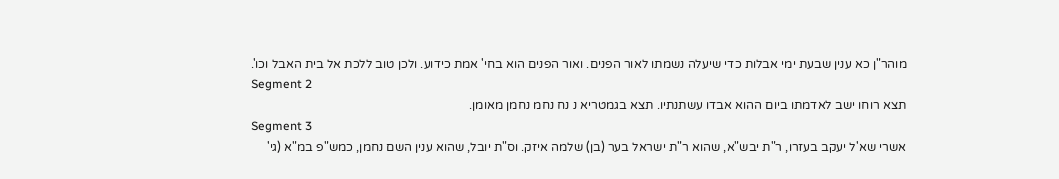מוהר"ן כא ענין שבעת ימי אבלות כדי שיעלה נשמתו לאור הפנים. ואור הפנים הוא בחי' אמת כידוע. ולכן טוב ללכת אל בית האבל וכו'.
Segment 2
תצא רוחו ישב לאדמתו ביום ההוא אבדו עשתנתיו. תצא בגמטריא נ נח נחמ נחמן מאומן.
Segment 3
אשרי שא'ל יעקב בעזרו, ר"ת יבש"א, שהוא ר"ת ישראל בער (בן) שלמה איזק. וס"ת יובל, שהוא ענין השם נחמן, כמש"פ במ"א (גי'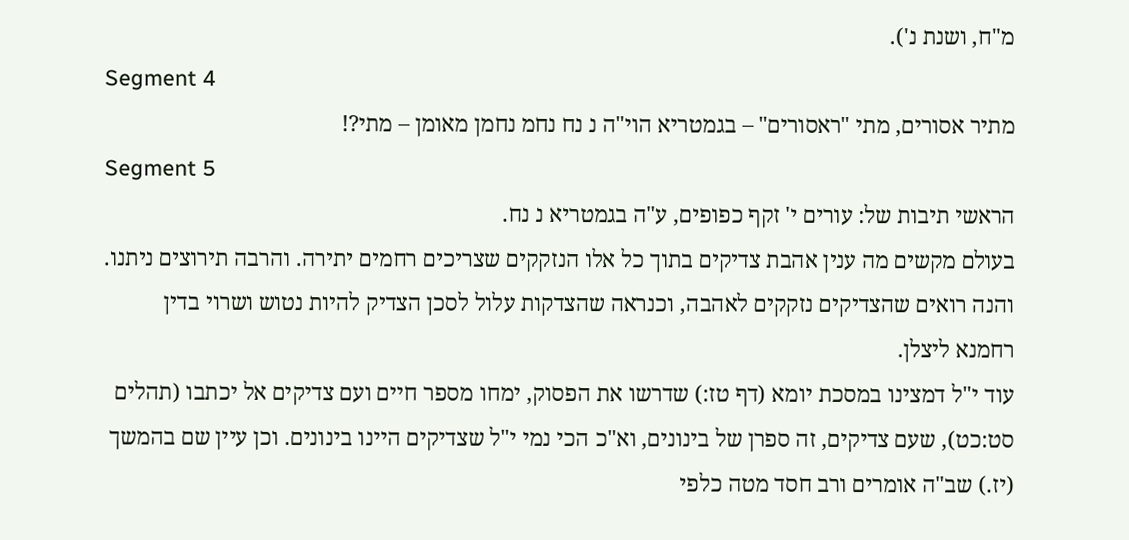מ"ח, ושנת נ').
Segment 4
מתיר אסורים, מתי "ראסורים" – בגמטריא הוי"ה נ נח נחמ נחמן מאומן – מתי?!
Segment 5
הראשי תיבות של: עורים י' זקף כפופים, ע"ה בגמטריא נ נח.
בעולם מקשים מה ענין אהבת צדיקים בתוך כל אלו הנזקקים שצריכים רחמים יתירה. והרבה תירוצים ניתנו.
והנה רואים שהצדיקים נזקקים לאהבה, וכנראה שהצדקות עלול לסכן הצדיק להיות נטוש ושרוי בדין רחמנא ליצלן.
עוד י"ל דמצינו במסכת יומא (דף טז:) שדרשו את הפסוק, ימחו מספר חיים ועם צדיקים אל יכתבו (תהלים סט:כט), שעם צדיקים, זה ספרן של בינונים, וא"כ הכי נמי י"ל שצדיקים היינו בינונים. וכן עיין שם בהמשך (יז.) שב"ה אומרים ורב חסד מטה כלפי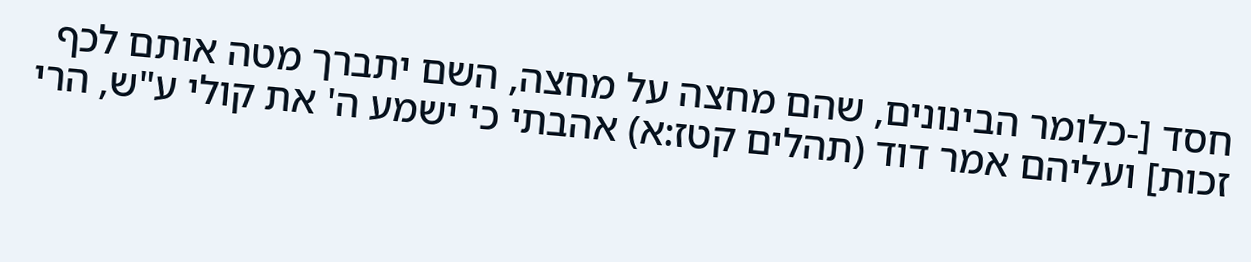חסד [-כלומר הבינונים, שהם מחצה על מחצה, השם יתברך מטה אותם לכף זכות] ועליהם אמר דוד (תהלים קטז:א) אהבתי כי ישמע ה' את קולי ע"ש, הרי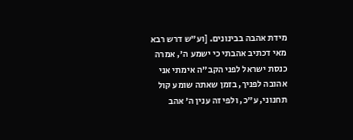מידת אהבה בבינונים. [וע"ש דרש רבא מאי דכתיב אהבתי כי ישמע ה', אמרה כנסת ישראל לפני הקב"ה אימתי אני אהובה לפניך, בזמן שאתה שומע קול תחנוני, ע"כ, ולפי זה ענין ה' אהב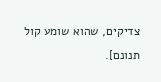צדיקים, שהוא שומע קול תנונם].